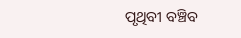ପୃଥିବୀ ବଞ୍ଚିବ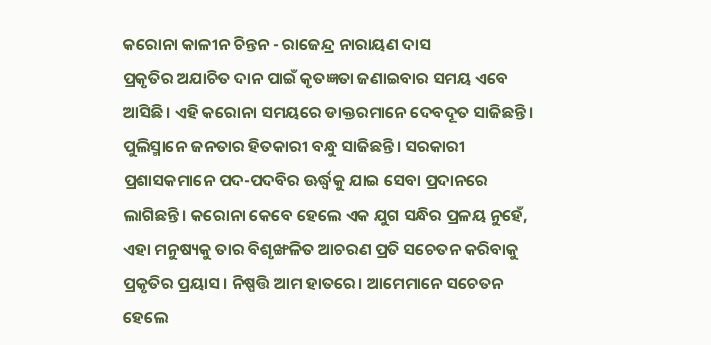କରୋନା କାଳୀନ ଚିନ୍ତନ - ରାଜେନ୍ଦ୍ର ନାରାୟଣ ଦାସ
ପ୍ରକୃତିର ଅଯାଚିତ ଦାନ ପାଇଁ କୃତଜ୍ଞତା ଜଣାଇବାର ସମୟ ଏବେ ଆସିଛି। ଏହି କରୋନା ସମୟରେ ଡାକ୍ତରମାନେ ଦେବଦୂତ ସାଜିଛନ୍ତି। ପୁଲିସ୍ମାନେ ଜନତାର ହିତକାରୀ ବନ୍ଧୁ ସାଜିଛନ୍ତି। ସରକାରୀ ପ୍ରଶାସକମାନେ ପଦ-ପଦବିର ଊର୍ଦ୍ଧ୍ବକୁ ଯାଇ ସେବା ପ୍ରଦାନରେ ଲାଗିଛନ୍ତି। କରୋନା କେବେ ହେଲେ ଏକ ଯୁଗ ସନ୍ଧିର ପ୍ରଳୟ ନୁହେଁ, ଏହା ମନୁଷ୍ୟକୁ ତାର ବିଶୃଙ୍ଖଳିତ ଆଚରଣ ପ୍ରତି ସଚେତନ କରିବାକୁ ପ୍ରକୃତିର ପ୍ରୟାସ। ନିଷ୍ପତ୍ତି ଆମ ହାତରେ। ଆମେମାନେ ସଚେତନ ହେଲେ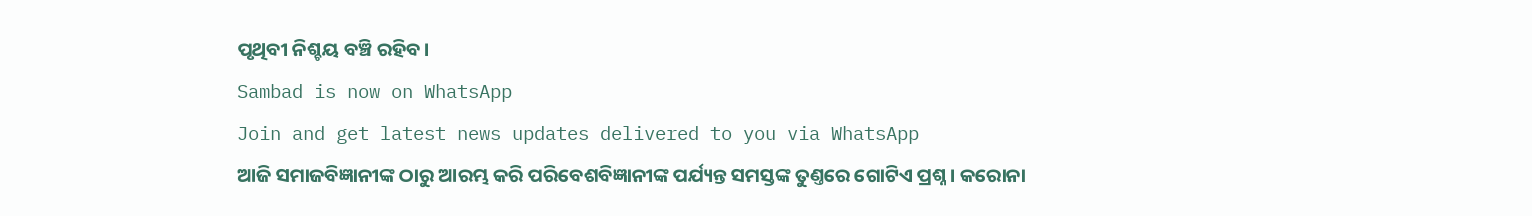ପୃଥିବୀ ନିଶ୍ଚୟ ବଞ୍ଚି ରହିବ।
Sambad is now on WhatsApp
Join and get latest news updates delivered to you via WhatsApp
ଆଜି ସମାଜବିଜ୍ଞାନୀଙ୍କ ଠାରୁ ଆରମ୍ଭ କରି ପରିବେଶବିଜ୍ଞାନୀଙ୍କ ପର୍ଯ୍ୟନ୍ତ ସମସ୍ତଙ୍କ ତୁଣ୍ତରେ ଗୋଟିଏ ପ୍ରଶ୍ନ। କରୋନା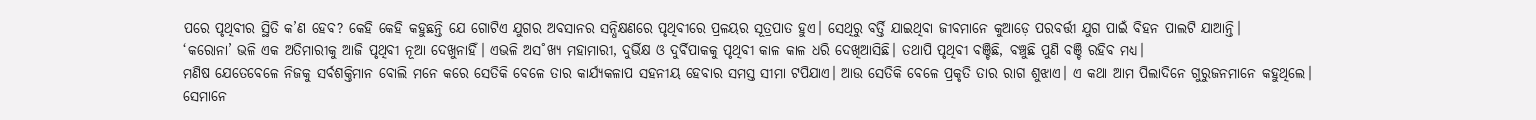ପରେ ପୃଥିବୀର ସ୍ଥିତି କ’ଣ ହେବ? କେହି କେହି କହୁଛନ୍ତି ଯେ ଗୋଟିଏ ଯୁଗର ଅବସାନର ସନ୍ଧିକ୍ଷଣରେ ପୃଥିବୀରେ ପ୍ରଳୟର ସୂତ୍ରପାତ ହୁଏ। ସେଥିରୁ ବର୍ତ୍ତି ଯାଇଥିବା ଜୀବମାନେ କୁଆଡ଼େ ପରବର୍ତ୍ତୀ ଯୁଗ ପାଇଁ ବିହନ ପାଲଟି ଯାଆନ୍ତି।
‘କରୋନା’ ଭଳି ଏକ ଅତିମାରୀକୁ ଆଜି ପୃଥିବୀ ନୂଆ ଦେଖୁନାହିଁ। ଏଭଳି ଅସ˚ଖ୍ୟ ମହାମାରୀ, ଦୁର୍ଭିକ୍ଷ ଓ ଦୁର୍ବିପାକକୁ ପୃଥିବୀ କାଳ କାଳ ଧରି ଦେଖିଆସିଛି। ତଥାପି ପୃଥିବୀ ବଞ୍ଚିଛି, ବଞ୍ଚୁଛି ପୁଣି ବଞ୍ଚି ରହିବ ମଧ୍ୟ।
ମଣିଷ ଯେତେବେଳେ ନିଜକୁ ସର୍ବଶକ୍ତିମାନ ବୋଲି ମନେ କରେ ସେତିକି ବେଳେ ତାର କାର୍ଯ୍ୟକଳାପ ସହନୀୟ ହେବାର ସମସ୍ତ ସୀମା ଟପିଯାଏ। ଆଉ ସେତିକି ବେଳେ ପ୍ରକୃତି ତାର ରାଗ ଶୁଝାଏ। ଏ କଥା ଆମ ପିଲାଦିନେ ଗୁରୁଜନମାନେ କହୁଥିଲେ। ସେମାନେ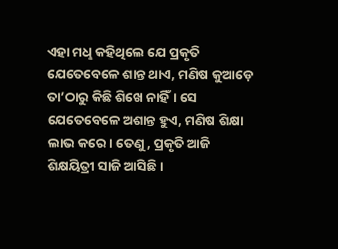ଏହା ମଧୢ କହିଥିଲେ ଯେ ପ୍ରକୃତି ଯେତେବେଳେ ଶାନ୍ତ ଥାଏ, ମଣିଷ କୁଆଡ଼େ ତା’ଠାରୁ କିଛି ଶିଖେ ନାହିଁ। ସେ ଯେତେବେଳେ ଅଶାନ୍ତ ହୁଏ, ମଣିଷ ଶିକ୍ଷା ଲାଭ କରେ। ତେଣୁ, ପ୍ରକୃତି ଆଜି ଶିକ୍ଷୟିତ୍ରୀ ସାଜି ଆସିଛି।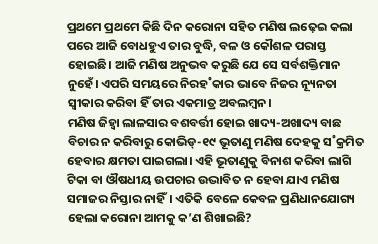ପ୍ରଥମେ ପ୍ରଥମେ କିଛି ଦିନ କରୋନା ସହିତ ମଣିଷ ଲଢ଼େଇ କଲା ପରେ ଆଜି ବୋଧହୁଏ ତାର ବୁଦ୍ଧି, ବଳ ଓ କୌଶଳ ପରାସ୍ତ ହୋଇଛି। ଆଜି ମଣିଷ ଅନୁଭବ କରୁଛି ଯେ ସେ ସର୍ବଶକ୍ତିମାନ ନୁହେଁ। ଏପରି ସମୟରେ ନିରହ˚କାର ଭାବେ ନିଜର ନ୍ୟୂନତା ସ୍ବୀକାର କରିବା ହିଁ ତାର ଏକମାତ୍ର ଅବଲମ୍ବନ।
ମଣିଷ ଜିହ୍ବା ଲାଳସାର ବଶବର୍ତ୍ତୀ ହୋଇ ଖାଦ୍ୟ-ଅଖାଦ୍ୟ ବାଛ ବିଚାର ନ କରିବାରୁ କୋଭିଡ୍-୧୯ ଭୂତାଣୁ ମଣିଷ ଦେହକୁ ସ˚କ୍ରମିତ ହେବାର କ୍ଷମତା ପାଇଗଲା। ଏହି ଭୂତାଣୁକୁ ବିନାଶ କରିବା ଲାଗି ଟିକା ବା ଔଷଧୀୟ ଉପଚାର ଉଦ୍ଭାବିତ ନ ହେବା ଯାଏ ମଣିଷ ସମାଜର ନିସ୍ତାର ନାହିଁ। ଏତିକି ବେଳେ କେବଳ ପ୍ରଣିଧାନଯୋଗ୍ୟ ହେଲା କରୋନା ଆମକୁ କ’ଣ ଶିଖାଇଛି?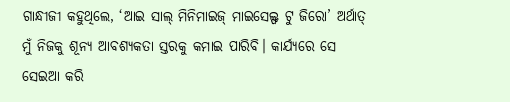ଗାନ୍ଧୀଜୀ କହୁଥିଲେ, ‘ଆଇ ସାଲ୍ ମିନିମାଇଜ୍ ମାଇସେଲ୍ଫ ଟୁ ଜିରୋ’ ଅର୍ଥାତ୍ ମୁଁ ନିଜକୁ ଶୂନ୍ୟ ଆବଶ୍ୟକତା ସ୍ତରକୁ କମାଇ ପାରିବି। କାର୍ଯ୍ୟରେ ସେ ସେଇଆ କରି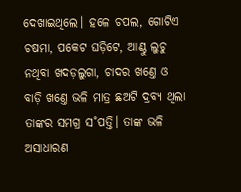ଦେଖାଇଥିଲେ। ହଳେ ଚପଲ, ଗୋଟିଏ ଚଷମା, ପକେଟ ଘଡ଼ିଟେ, ଆଣ୍ଠୁ ଲୁଚୁ ନଥିବା ଖଦଡ଼ଲୁଗା, ଚାଦର ଖଣ୍ତେ ଓ ବାଡ଼ି ଖଣ୍ତେ ଭଳି ମାତ୍ର ଛଅଟି ଦ୍ରବ୍ୟ ଥିଲା ତାଙ୍କର ସମଗ୍ର ସ˚ପତ୍ତି। ତାଙ୍କ ଭଳି ଅସାଧାରଣ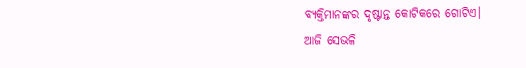ବ୍ୟକ୍ତିମାନଙ୍କର ଦୃଷ୍ଟାନ୍ତ କୋଟିକରେ ଗୋଟିଏ।
ଆଜି ସେଭଳି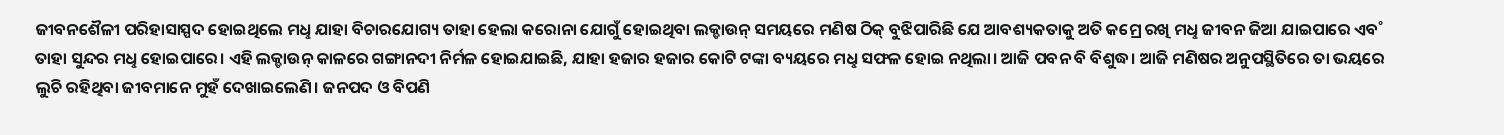ଜୀବନଶୈଳୀ ପରିହାସାସ୍ପଦ ହୋଇଥିଲେ ମଧୢ ଯାହା ବିଚାରଯୋଗ୍ୟ ତାହା ହେଲା କରୋନା ଯୋଗୁଁ ହୋଇଥିବା ଲକ୍ଡାଉନ୍ ସମୟରେ ମଣିଷ ଠିକ୍ ବୁଝିପାରିଛି ଯେ ଆବଶ୍ୟକତାକୁ ଅତି କମ୍ରେ ରଖି ମଧୢ ଜୀବନ ଜିଆ ଯାଇପାରେ ଏବ˚ ତାହା ସୁନ୍ଦର ମଧୢ ହୋଇପାରେ। ଏହି ଲକ୍ଡାଉନ୍ କାଳରେ ଗଙ୍ଗାନଦୀ ନିର୍ମଳ ହୋଇଯାଇଛି, ଯାହା ହଜାର ହଜାର କୋଟି ଟଙ୍କା ବ୍ୟୟରେ ମଧୢ ସଫଳ ହୋଇ ନଥିଲା। ଆଜି ପବନ ବି ବିଶୁଦ୍ଧ। ଆଜି ମଣିଷର ଅନୁପସ୍ଥିତିରେ ତା ଭୟରେ ଲୁଚି ରହିଥିବା ଜୀବମାନେ ମୁହଁ ଦେଖାଇଲେଣି। ଜନପଦ ଓ ବିପଣି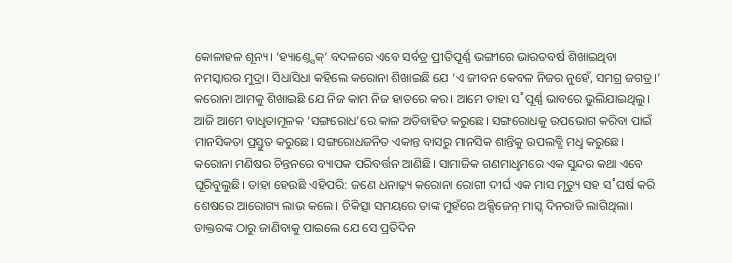କୋଳାହଳ ଶୂନ୍ୟ। ‘ହ୍ୟାଣ୍ତ୍ସେକ୍’ ବଦଳରେ ଏବେ ସର୍ବତ୍ର ପ୍ରୀତିପୂର୍ଣ୍ଣ ଭଙ୍ଗୀରେ ଭାରତବର୍ଷ ଶିଖାଇଥିବା ନମସ୍କାରର ମୁଦ୍ରା। ସିଧାସିଧା କହିଲେ କରୋନା ଶିଖାଇଛି ଯେ ‘ଏ ଜୀବନ କେବଳ ନିଜର ନୁହେଁ, ସମଗ୍ର ଜଗତ୍ର।’
କରୋନା ଆମକୁ ଶିଖାଇଛି ଯେ ନିଜ କାମ ନିଜ ହାତରେ କର। ଆମେ ତାହା ସ˚ପୂର୍ଣ୍ଣ ଭାବରେ ଭୁଲିଯାଇଥିଲୁ। ଆଜି ଆମେ ବାଧୢତାମୂଳକ ‘ସଙ୍ଗରୋଧ’ରେ କାଳ ଅତିବାହିତ କରୁଛେ। ସଙ୍ଗରୋଧକୁ ଉପଭୋଗ କରିବା ପାଇଁ ମାନସିକତା ପ୍ରସ୍ତୁତ କରୁଛେ। ସଙ୍ଗରୋଧଜନିତ ଏକାନ୍ତ ବାସରୁ ମାନସିକ ଶାନ୍ତିକୁ ଉପଲବ୍ଧି ମଧୢ କରୁଛେ।
କରୋନା ମଣିଷର ଚିନ୍ତନରେ ବ୍ୟାପକ ପରିବର୍ତ୍ତନ ଆଣିଛି। ସାମାଜିକ ଗଣମାଧୢମରେ ଏକ ସୁନ୍ଦର କଥା ଏବେ ଘୂରିବୁଲୁଛି। ତାହା ହେଉଛି ଏହିପରି: ଜଣେ ଧନାଢ଼୍ୟ କରୋନା ରୋଗୀ ଦୀର୍ଘ ଏକ ମାସ ମୃତ୍ୟୁ ସହ ସ˚ଘର୍ଷ କରି ଶେଷରେ ଆରୋଗ୍ୟ ଲାଭ କଲେ। ଚିକିତ୍ସା ସମୟରେ ତାଙ୍କ ମୁହଁରେ ଅକ୍ସିଜେନ୍ ମାସ୍କ୍ ଦିନରାତି ଲାଗିଥିଲା। ଡାକ୍ତରଙ୍କ ଠାରୁ ଜାଣିବାକୁ ପାଇଲେ ଯେ ସେ ପ୍ରତିଦିନ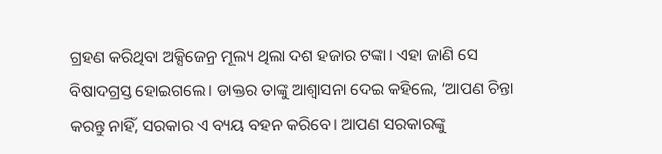ଗ୍ରହଣ କରିଥିବା ଅକ୍ସିଜେନ୍ର ମୂଲ୍ୟ ଥିଲା ଦଶ ହଜାର ଟଙ୍କା। ଏହା ଜାଣି ସେ ବିଷାଦଗ୍ରସ୍ତ ହୋଇଗଲେ। ଡାକ୍ତର ତାଙ୍କୁ ଆଶ୍ବାସନା ଦେଇ କହିଲେ, ‘ଆପଣ ଚିନ୍ତା କରନ୍ତୁ ନାହିଁ, ସରକାର ଏ ବ୍ୟୟ ବହନ କରିବେ। ଆପଣ ସରକାରଙ୍କୁ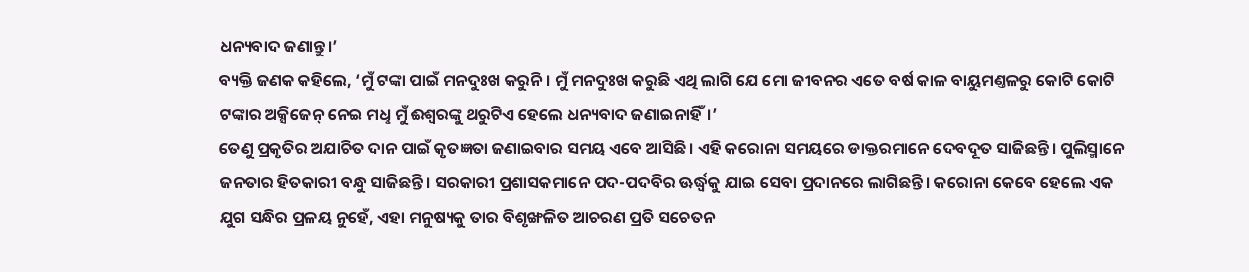ଧନ୍ୟବାଦ ଜଣାନ୍ତୁ।’
ବ୍ୟକ୍ତି ଜଣକ କହିଲେ, ‘ମୁଁ ଟଙ୍କା ପାଇଁ ମନଦୁଃଖ କରୁନି। ମୁଁ ମନଦୁଃଖ କରୁଛି ଏଥି ଲାଗି ଯେ ମୋ ଜୀବନର ଏତେ ବର୍ଷ କାଳ ବାୟୁମଣ୍ତଳରୁ କୋଟି କୋଟି ଟଙ୍କାର ଅକ୍ସିଜେନ୍ ନେଇ ମଧୢ ମୁଁ ଈଶ୍ବରଙ୍କୁ ଥରୁଟିଏ ହେଲେ ଧନ୍ୟବାଦ ଜଣାଇନାହିଁ।’
ତେଣୁ ପ୍ରକୃତିର ଅଯାଚିତ ଦାନ ପାଇଁ କୃତଜ୍ଞତା ଜଣାଇବାର ସମୟ ଏବେ ଆସିଛି। ଏହି କରୋନା ସମୟରେ ଡାକ୍ତରମାନେ ଦେବଦୂତ ସାଜିଛନ୍ତି। ପୁଲିସ୍ମାନେ ଜନତାର ହିତକାରୀ ବନ୍ଧୁ ସାଜିଛନ୍ତି। ସରକାରୀ ପ୍ରଶାସକମାନେ ପଦ-ପଦବିର ଊର୍ଦ୍ଧ୍ବକୁ ଯାଇ ସେବା ପ୍ରଦାନରେ ଲାଗିଛନ୍ତି। କରୋନା କେବେ ହେଲେ ଏକ ଯୁଗ ସନ୍ଧିର ପ୍ରଳୟ ନୁହେଁ, ଏହା ମନୁଷ୍ୟକୁ ତାର ବିଶୃଙ୍ଖଳିତ ଆଚରଣ ପ୍ରତି ସଚେତନ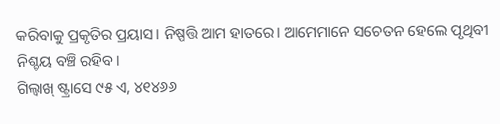କରିବାକୁ ପ୍ରକୃତିର ପ୍ରୟାସ। ନିଷ୍ପତ୍ତି ଆମ ହାତରେ। ଆମେମାନେ ସଚେତନ ହେଲେ ପୃଥିବୀ ନିଶ୍ଚୟ ବଞ୍ଚି ରହିବ।
ଗିଲ୍ବାଖ୍ ଷ୍ଟ୍ରାସେ ୯୫ ଏ, ୪୧୪୬୬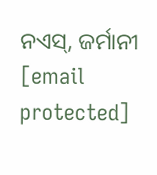ନଏସ୍, ଜର୍ମାନୀ
[email protected]